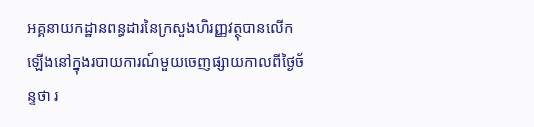អគ្គនាយកដ្ឋានពន្ធដារនៃក្រសួងហិរញ្ញវត្ថុបានលើកឡើងនៅក្នុងរបាយការណ៍មួយចេញផ្សាយកាលពីថ្ងៃច័ន្ទថា រ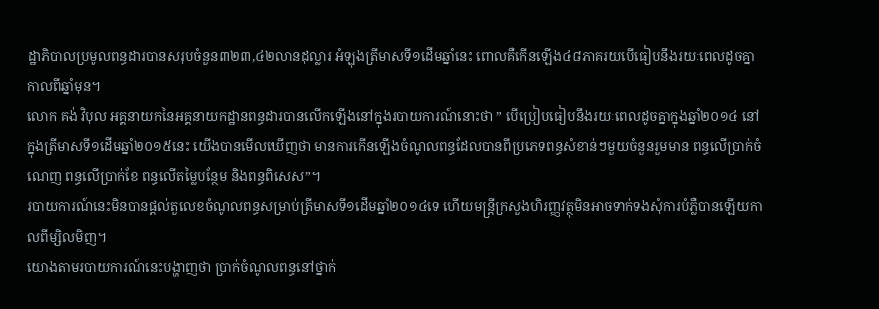ដ្ឋាភិបាលប្រមូលពន្ធដារបានសរុបចំនួន៣២៣,៤២លានដុល្លារ អំឡុងត្រីមាសទី១ដើមឆ្នាំនេះ ពោលគឺកើនឡើង៤៨ភាគរយបើធៀបនឹងរយៈពេលដូចគ្នាកាលពីឆ្នាំមុន។
លោក គង់ វិបុល អគ្គនាយកនៃអគ្គនាយកដ្ឋានពន្ធដារបានលើកឡើងនៅក្នុងរបាយការណ៍នោះថា ” បើប្រៀបធៀបនឹងរយៈពេលដូចគ្នាក្នុងឆ្នាំ២០១៤ នៅក្នុងត្រីមាសទី១ដើមឆ្នាំ២០១៥នេះ យើងបានមើលឃើញថា មានការកើនឡើងចំណូលពន្ធដែលបានពីប្រភេទពន្ធសំខាន់ៗមួយចំនួនរួមមាន ពន្ធលើប្រាក់ចំណេញ ពន្ធលើប្រាក់ខែ ពន្ធលើតម្លៃបន្ថែម និងពន្ធពិសេស”។
របាយការណ៍នេះមិនបានផ្ដល់តួលេខចំណូលពន្ធសម្រាប់ត្រីមាសទី១ដើមឆ្នាំ២០១៤ទេ ហើយមន្ត្រីក្រសួងហិរញ្ញវត្ថុមិនអាចទាក់ទងសុំការបំភ្លឺបានឡើយកាលពីម្សិលមិញ។
យោងតាមរបាយការណ៍នេះបង្ហាញថា ប្រាក់ចំណូលពន្ធនៅថ្នាក់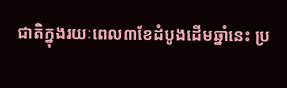ជាតិក្នុងរយៈពេល៣ខែដំបូងដើមឆ្នាំនេះ ប្រ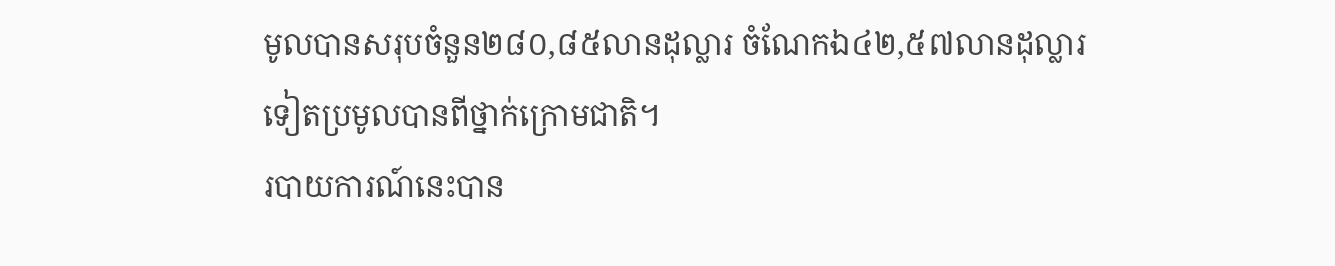មូលបានសរុបចំនួន២៨០,៨៥លានដុល្លារ ចំណែកឯ៤២,៥៧លានដុល្លារទៀតប្រមូលបានពីថ្នាក់ក្រោមជាតិ។
របាយការណ៍នេះបាន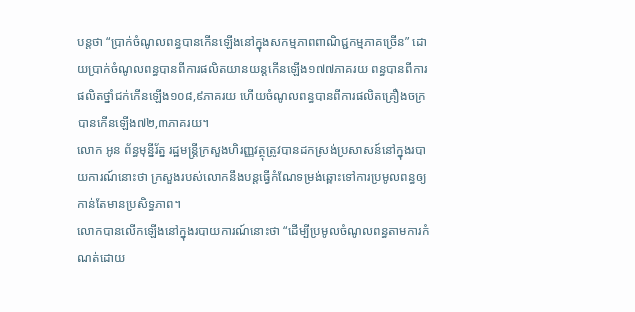បន្តថា “ប្រាក់ចំណូលពន្ធបានកើនឡើងនៅក្នុងសកម្មភាពពាណិជ្ជកម្មភាគច្រើន” ដោយប្រាក់ចំណូលពន្ធបានពីការផលិតយានយន្តកើនឡើង១៧៧ភាគរយ ពន្ធបានពីការផលិតថ្នាំជក់កើនឡើង១០៨,៩ភាគរយ ហើយចំណូលពន្ធបានពីការផលិតគ្រឿងចក្របានកើនឡើង៧២,៣ភាគរយ។
លោក អូន ព័ន្ធមុន្នីរ័ត្ន រដ្ឋមន្ត្រីក្រសួងហិរញ្ញវត្ថុត្រូវបានដកស្រង់ប្រសាសន៍នៅក្នុងរបាយការណ៍នោះថា ក្រសួងរបស់លោកនឹងបន្តធ្វើកំណែទម្រង់ឆ្ពោះទៅការប្រមូលពន្ធឲ្យកាន់តែមានប្រសិទ្ធភាព។
លោកបានលើកឡើងនៅក្នុងរបាយការណ៍នោះថា “ដើម្បីប្រមូលចំណូលពន្ធតាមការកំណត់ដោយ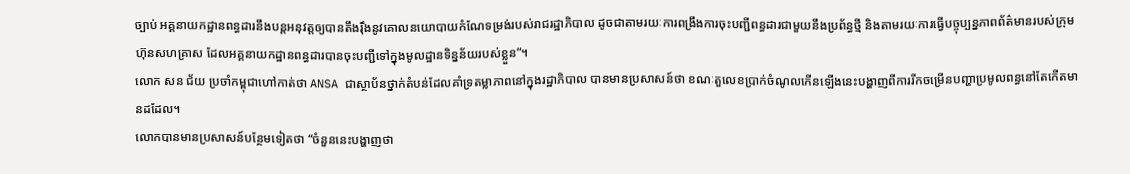ច្បាប់ អគ្គនាយកដ្ឋានពន្ធដារនឹងបន្តអនុវត្តឲ្យបានតឹងរ៉ឹងនូវគោលនយោបាយកំណែទម្រង់របស់រាជរដ្ឋាភិបាល ដូចជាតាមរយៈការពង្រឹងការចុះបញ្ជីពន្ធដារជាមួយនឹងប្រព័ន្ធថ្មី និងតាមរយៈការធ្វើបច្ចុប្បន្នភាពព័ត៌មានរបស់ក្រុមហ៊ុនសហគ្រាស ដែលអគ្គនាយកដ្ឋានពន្ធដារបានចុះបញ្ជីទៅក្នុងមូលដ្ឋានទិន្នន័យរបស់ខ្លួន”។
លោក សន ជ័យ ប្រចាំកម្ពុជាហៅកាត់ថា ANSA ជាស្ថាប័នថ្នាក់តំបន់ដែលគាំទ្រតម្លាភាពនៅក្នុងរដ្ឋាភិបាល បានមានប្រសាសន៍ថា ខណៈតួលេខប្រាក់ចំណូលកើនឡើងនេះបង្ហាញពីការរីកចម្រើនបញ្ហាប្រមូលពន្ធនៅតែកើតមានដដែល។
លោកបានមានប្រសាសន៍បន្ថែមទៀតថា “ចំនួននេះបង្ហាញថា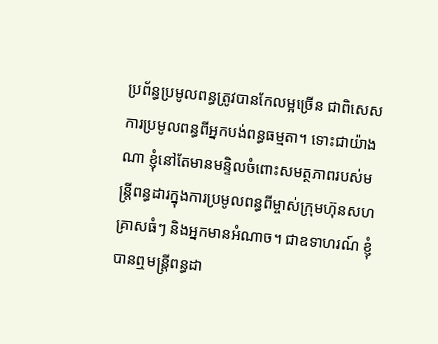ប្រព័ន្ធប្រមូលពន្ធត្រូវបានកែលម្អច្រើន ជាពិសេសការប្រមូលពន្ធពីអ្នកបង់ពន្ធធម្មតា។ ទោះជាយ៉ាងណា ខ្ញុំនៅតែមានមន្ទិលចំពោះសមត្ថភាពរបស់មន្ត្រីពន្ធដារក្នុងការប្រមូលពន្ធពីម្ចាស់ក្រុមហ៊ុនសហគ្រាសធំៗ និងអ្នកមានអំណាច។ ជាឧទាហរណ៍ ខ្ញុំបានឮមន្ត្រីពន្ធដា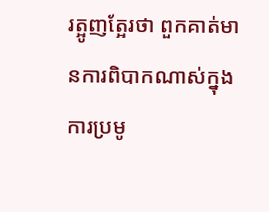រត្អូញត្អែរថា ពួកគាត់មានការពិបាកណាស់ក្នុងការប្រមូ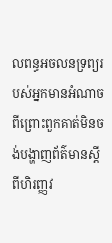លពន្ធអចលនទ្រព្យរបស់អ្នកមានអំណាច ពីព្រោះពួកគាត់មិនចង់បង្ហាញព័ត៌មានស្ដីពីហិរញ្ញវ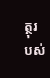ត្ថុរបស់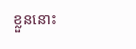ខ្លួននោះ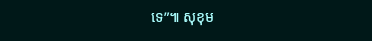ទេ”៕ សុខុម